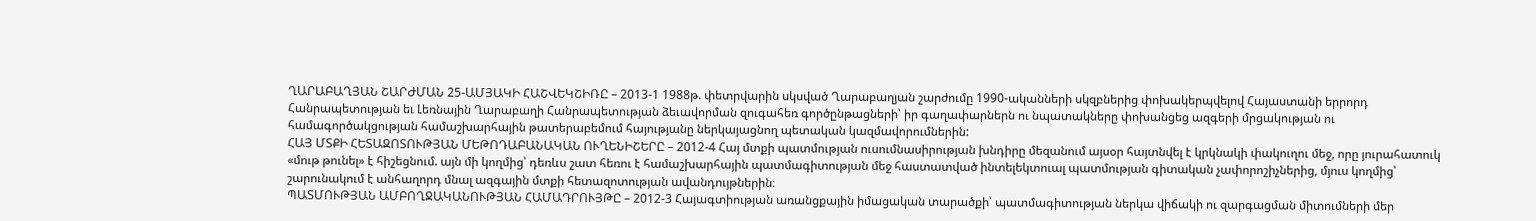ՂԱՐԱԲԱՂՅԱՆ ՇԱՐԺՄԱՆ 25-ԱՄՅԱԿԻ ՀԱՇՎԵԿՇԻՌԸ – 2013-1 1988թ. փետրվարին սկսված Ղարաբաղյան շարժումը 1990-ականների սկզբներից փոխակերպվելով Հայաստանի երրորդ Հանրապետության եւ Լեռնային Ղարաբաղի Հանրապետության ձեւավորման զուգահեռ գործընթացների՝ իր գաղափարներն ու նպատակները փոխանցեց ազգերի մրցակության ու համագործակցության համաշխարհային թատերաբեմում հայությանը ներկայացնող պետական կազմավորումներին:
ՀԱՅ ՄՏՔԻ ՀԵՏԱԶՈՏՈՒԹՅԱՆ ՄԵԹՈԴԱԲԱՆԱԿԱՆ ՈՒՂԵՆԻՇԵՐԸ – 2012-4 Հայ մտքի պատմության ուսումնասիրության խնդիրը մեզանում այսօր հայտնվել է կրկնակի փակուղու մեջ, որը յուրահատուկ «մութ թունել» է հիշեցնում. այն մի կողմից՝ դեռևս շատ հեռու է համաշխարհային պատմագիտության մեջ հաստատված ինտելեկտուալ պատմության գիտական չափորոշիչներից, մյուս կողմից՝ շարունակում է անհաղորդ մնալ ազգային մտքի հետազոտության ավանդույթներին։
ՊԱՏՄՈՒԹՅԱՆ ԱՄԲՈՂՋԱԿԱՆՈՒԹՅԱՆ ՀԱՄԱԴՐՈՒՅԹԸ – 2012-3 Հայագտիության առանցքային իմացական տարածքի՝ պատմագիտության ներկա վիճակի ու զարգացման միտումների մեր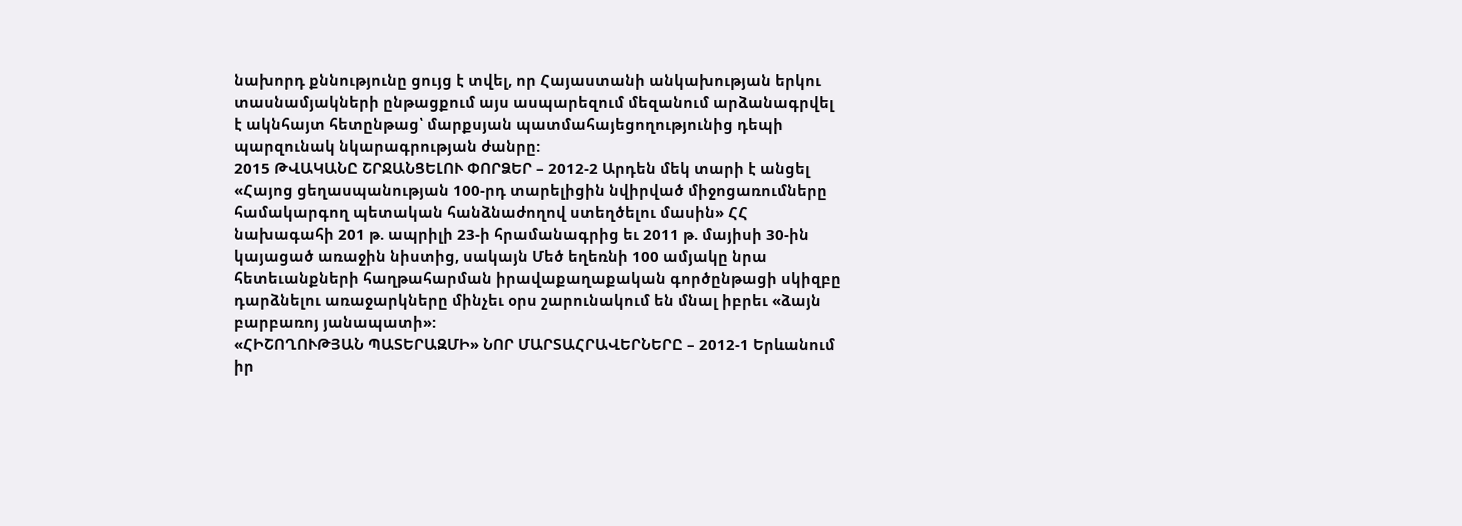նախորդ քննությունը ցույց է տվել, որ Հայաստանի անկախության երկու տասնամյակների ընթացքում այս ասպարեզում մեզանում արձանագրվել է ակնհայտ հետընթաց՝ մարքսյան պատմահայեցողությունից դեպի պարզունակ նկարագրության ժանրը:
2015 ԹՎԱԿԱՆԸ ՇՐՋԱՆՑԵԼՈՒ ՓՈՐՁԵՐ – 2012-2 Արդեն մեկ տարի է անցել «Հայոց ցեղասպանության 100-րդ տարելիցին նվիրված միջոցառումները համակարգող պետական հանձնաժողով ստեղծելու մասին» ՀՀ նախագահի 201 թ. ապրիլի 23-ի հրամանագրից եւ 2011 թ. մայիսի 30-ին կայացած առաջին նիստից, սակայն Մեծ եղեռնի 100 ամյակը նրա հետեւանքների հաղթահարման իրավաքաղաքական գործընթացի սկիզբը դարձնելու առաջարկները մինչեւ օրս շարունակում են մնալ իբրեւ «ձայն բարբառոյ յանապատի»:
«ՀԻՇՈՂՈՒԹՅԱՆ ՊԱՏԵՐԱԶՄԻ» ՆՈՐ ՄԱՐՏԱՀՐԱՎԵՐՆԵՐԸ – 2012-1 Երևանում իր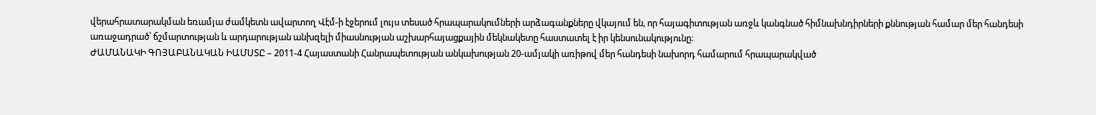վերահրատարակման եռամյա ժամկետն ավարտող Վէմ-ի էջերում լույս տեսած հրապարակումների արձագանքները վկայում են, որ հայագիտության առջև կանգնած հիմնախնդիրների քննության համար մեր հանդեսի առաջադրած՝ ճշմարտության և արդարության անխզելի միասնության աշխարհայացքային մեկնակետը հաստատել է իր կենսունակությունը։
ԺԱՄԱՆԱԿԻ ԳՈՅԱԲԱՆԱԿԱՆ ԻԱՄՍՏԸ – 2011-4 Հայաստանի Հանրապետության անկախության 20-ամյակի առիթով մեր հանդեսի նախորդ համարում հրապարակված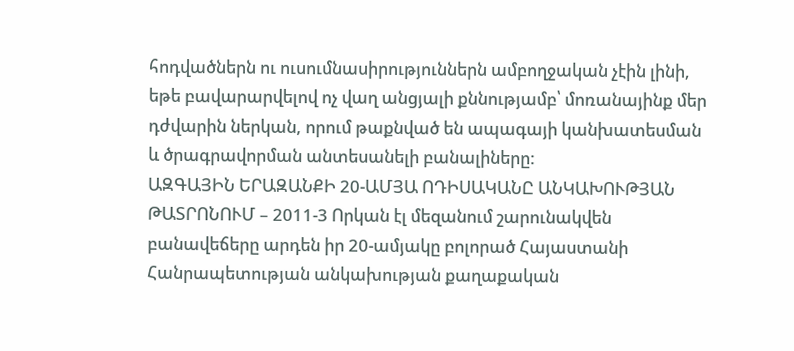հոդվածներն ու ուսումնասիրություններն ամբողջական չէին լինի, եթե բավարարվելով ոչ վաղ անցյալի քննությամբ՝ մոռանայինք մեր դժվարին ներկան, որում թաքնված են ապագայի կանխատեսման և ծրագրավորման անտեսանելի բանալիները:
ԱԶԳԱՅԻՆ ԵՐԱԶԱՆՔԻ 20-ԱՄՅԱ ՈԴԻՍԱԿԱՆԸ ԱՆԿԱԽՈՒԹՅԱՆ ԹԱՏՐՈՆՈՒՄ – 2011-3 Որկան էլ մեզանում շարունակվեն բանավեճերը արդեն իր 20-ամյակը բոլորած Հայաստանի Հանրապետության անկախության քաղաքական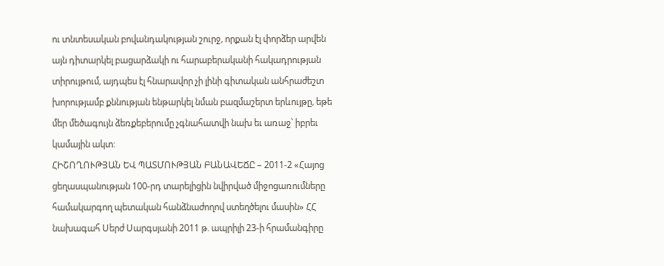ու տնտեսական բովանդակության շուրջ, որքան էլ փորձեր արվեն այն դիտարկել բացարձակի ու հարաբերականի հակադրության տիրույթում, այդպես էլ հնարավոր չի լինի գիտական անհրաժեշտ խորությամբ քննության ենթարկել նման բազմաշերտ երևույթը, եթե մեր մեծագույն ձեռքեբերումը չգնահատվի նախ եւ առաջ՝ իբրեւ կամային ակտ:
ՀԻՇՈՂՈՒԹՅԱՆ ԵՎ ՊԱՏՄՈՒԹՅԱՆ ԲԱՆԱՎԵՃԸ – 2011-2 «Հայոց ցեղասպանության 100-րդ տարելիցին նվիրված միջոցառումները համակարգող պետական հանձնաժողով ստեղծելու մասին» ՀՀ նախագահ Սերժ Սարգսյանի 2011 թ. ապրիլի 23-ի հրամանգիրը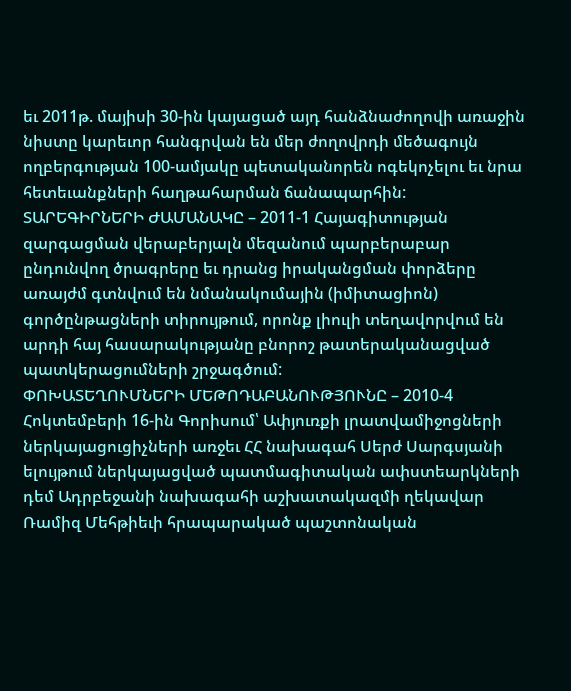եւ 2011թ. մայիսի 30-ին կայացած այդ հանձնաժողովի առաջին նիստը կարեւոր հանգրվան են մեր ժողովրդի մեծագույն ողբերգության 100-ամյակը պետականորեն ոգեկոչելու եւ նրա հետեւանքների հաղթահարման ճանապարհին:
ՏԱՐԵԳԻՐՆԵՐԻ ԺԱՄԱՆԱԿԸ – 2011-1 Հայագիտության զարգացման վերաբերյալն մեզանում պարբերաբար ընդունվող ծրագրերը եւ դրանց իրականցման փորձերը առայժմ գտնվում են նմանակումային (իմիտացիոն) գործընթացների տիրույթում, որոնք լիուլի տեղավորվում են արդի հայ հասարակությանը բնորոշ թատերականացված պատկերացումների շրջագծում:
ՓՈԽԱՏԵՂՈՒՄՆԵՐԻ ՄԵԹՈԴԱԲԱՆՈՒԹՅՈՒՆԸ – 2010-4 Հոկտեմբերի 16-ին Գորիսում՝ Ափյուռքի լրատվամիջոցների ներկայացուցիչների առջեւ ՀՀ նախագահ Սերժ Սարգսյանի ելույթում ներկայացված պատմագիտական ափստեարկների դեմ Ադրբեջանի նախագահի աշխատակազմի ղեկավար Ռամիզ Մեհթիեւի հրապարակած պաշտոնական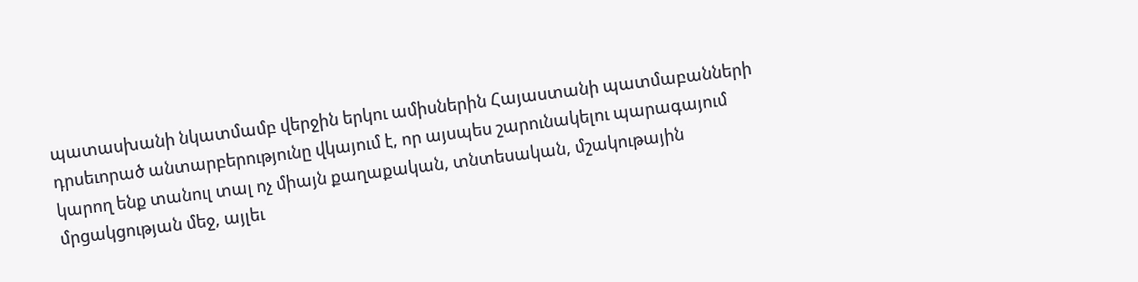պատասխանի նկատմամբ վերջին երկու ամիսներին Հայաստանի պատմաբանների դրսեւորած անտարբերությունը վկայում է, որ այսպես շարունակելու պարագայում կարող ենք տանուլ տալ ոչ միայն քաղաքական, տնտեսական, մշակութային մրցակցության մեջ, այլեւ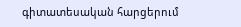գիտատեսական հարցերում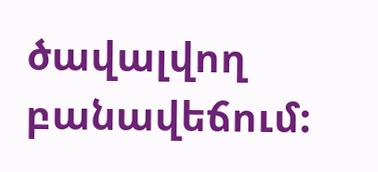ծավալվող բանավեճում: